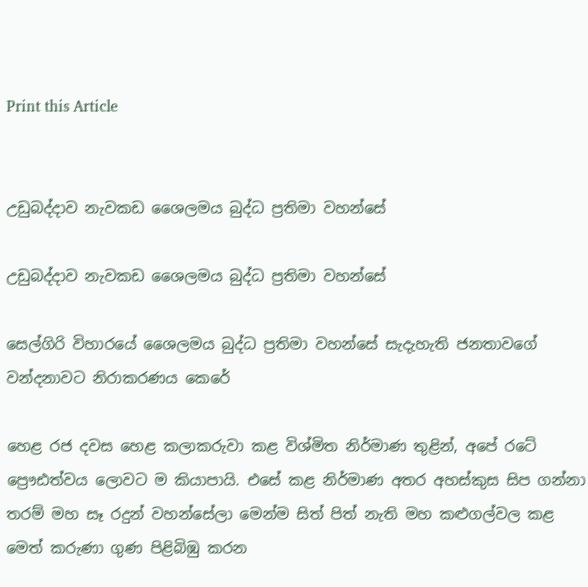Print this Article


උඩුබද්දාව නැවකඩ ශෛලමය බුද්ධ ප්‍රතිමා වහන්සේ

උඩුබද්දාව නැවකඩ ශෛලමය බුද්ධ ප්‍රතිමා වහන්සේ

සෙල්ගිරි විහාරයේ ශෛලමය බුද්ධ ප්‍රතිමා වහන්සේ සැදැහැති ජනතාවගේ වන්දනාවට නිරාකරණය කෙරේ

හෙළ රජ දවස හෙළ කලාකරුවා කළ විශ්මිත නිර්මාණ තුළින්, අපේ රටේ ප්‍රෞඪත්වය ලොවට ම කියාපායි. එසේ කළ නිර්මාණ අතර අහස්කුස සිප ගන්නා තරම් මහ සෑ රදුන් වහන්සේලා මෙන්ම සිත් පිත් නැති මහ කළුගල්වල කළ මෙත් කරුණා ගුණ පිළිබිඹු කරන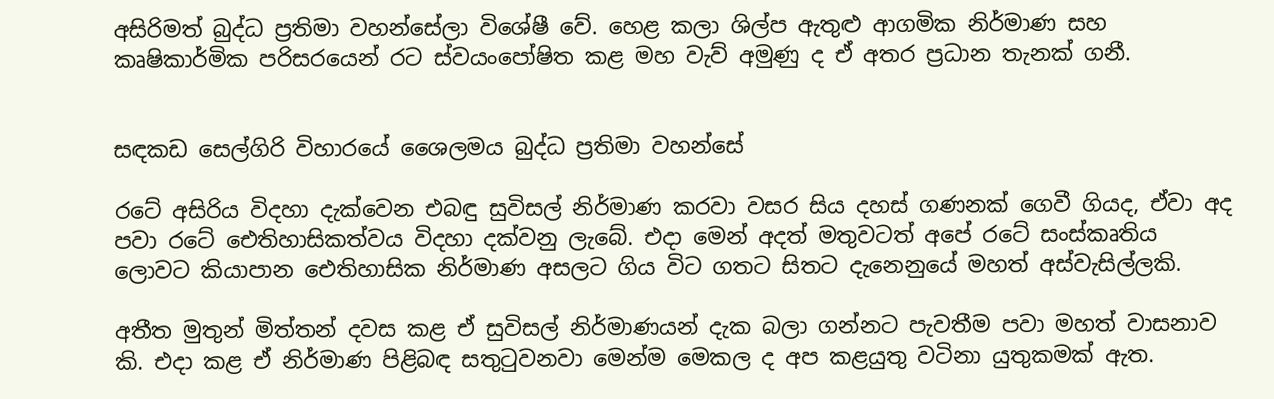අසිරිමත් බුද්ධ ප්‍රතිමා වහන්සේලා විශේෂී වේ. හෙළ කලා ශිල්ප ඇතුළු ආගමික නිර්මාණ සහ කෘෂිකාර්මික පරිසරයෙන් රට ස්වයංපෝෂිත කළ මහ වැව් අමුණු ද ඒ අතර ප්‍රධාන තැනක් ගනී.


සඳකඩ සෙල්ගිරි විහාරයේ ශෛලමය බුද්ධ ප්‍රතිමා වහන්සේ

රටේ අසිරිය විදහා දැක්වෙන එබඳු සුවිසල් නිර්මාණ කරවා වසර සිය දහස් ගණනක් ගෙවී ගියද, ඒවා අද පවා රටේ ඓතිහාසිකත්වය විදහා දක්වනු ලැබේ. එදා මෙන් අදත් මතුවටත් අපේ රටේ සංස්කෘතිය ලොවට කියාපාන ඓතිහාසික නිර්මාණ අසලට ගිය විට ගතට සිතට දැනෙනුයේ මහත් අස්වැසිල්ලකි.

අතීත මුතුන් මිත්තන් දවස කළ ඒ සුවිසල් නිර්මාණයන් දැක බලා ගන්නට පැවතීම පවා මහත් වාසනාව කි. එදා කළ ඒ නිර්මාණ පිළිබඳ සතුටුවනවා මෙන්ම මෙකල ද අප කළයුතු වටිනා යුතුකමක් ඇත.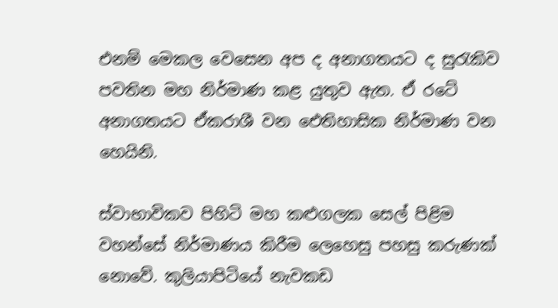එනම් මෙකල වෙසෙන අප ද අනාගතයට ද සුරැකිව පවතින මහ නිර්මාණ කළ යුතුව ඇත. ඒ රටේ අනාගතයට ඒකරාශී වන ඓතිහාසික නිර්මාණ වන හෙයිනි.

ස්වාභාවිකව පිහිටි මහ කළුගලක සෙල් පිළිම වහන්සේ නිර්මාණය කිරීම ලෙහෙසු පහසු කරුණක් නොවේ. කුලියාපිටියේ නැවකඩ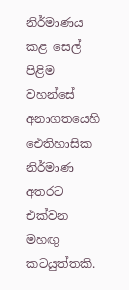නිර්මාණය කළ සෙල් පිළිම වහන්සේ අනාගතයෙහි ඓතිහාසික නිර්මාණ අතරට එක්වන මහඟු කටයුත්තකි.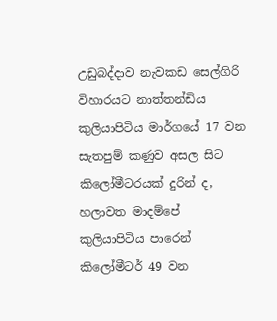උඩුබද්දාව නැවකඩ සෙල්ගිරි විහාරයට නාත්තන්ඩිය කුලියාපිටිය මාර්ගයේ 17 වන සැතපුම් කණුව අසල සිට කිලෝමීටරයක් දුරින් ද, හලාවත මාදම්පේ කුලියාපිටිය පාරෙන් කිලෝමීටර් 49 වන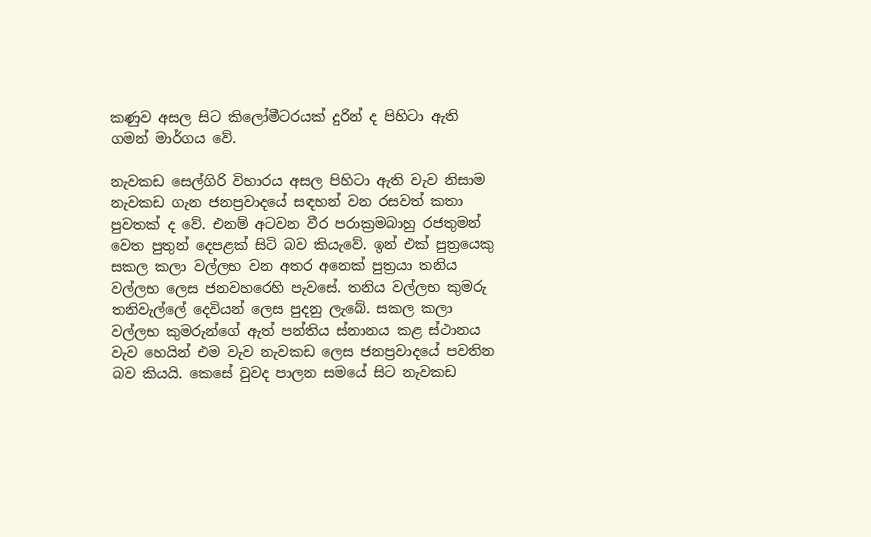කණුව අසල සිට කිලෝමීටරයක් දුරින් ද පිහිටා ඇති ගමන් මාර්ගය වේ.

නැවකඩ සෙල්ගිරි විහාරය අසල පිහිටා ඇති වැව නිසාම නැවකඩ ගැන ජනප්‍රවාදයේ සඳහන් වන රසවත් කතා පුවතක් ද වේ. එනම් අටවන වීර පරාක්‍රමබාහු රජතුමන් වෙත පුතුන් දෙපළක් සිටි බව කියැවේ. ඉන් එක් පුත්‍රයෙකු සකල කලා වල්ලභ වන අතර අනෙක් පුත්‍රයා තනිය වල්ලභ ලෙස ජනවහරෙහි පැවසේ. තනිය වල්ලභ කුමරු තනිවැල්ලේ දෙවියන් ලෙස පුදනු ලැබේ. සකල කලා වල්ලභ කුමරුන්ගේ ඇත් පන්තිය ස්නානය කළ ස්ථානය වැව හෙයින් එම වැව නැවකඩ ලෙස ජනප්‍රවාදයේ පවතින බව කියයි. කෙසේ වුවද පාලන සමයේ සිට නැවකඩ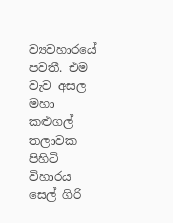ව්‍යවහාරයේ පවතී. එම වැව අසල මහා කළුගල් තලාවක පිහිටි විහාරය සෙල් ගිරි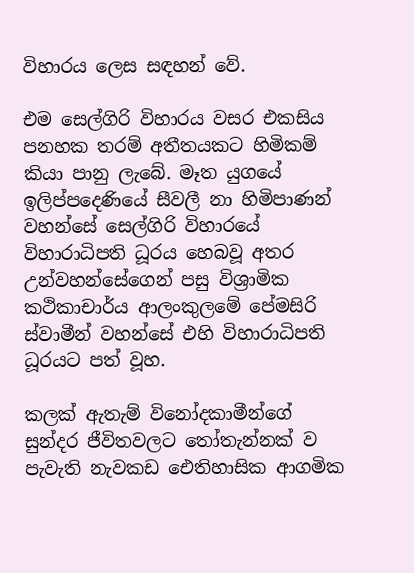විහාරය ලෙස සඳහන් වේ.

එම සෙල්ගිරි විහාරය වසර එකසිය පනහක තරම් අතීතයකට හිමිකම් කියා පානු ලැබේ. මෑත යුගයේ ඉලිප්පදෙණියේ සීවලී නා හිමිපාණන් වහන්සේ සෙල්ගිරි විහාරයේ විහාරාධිපති ධූරය හෙබවූ අතර උන්වහන්සේගෙන් පසු විශ්‍රාමික කථිකාචාර්ය ආලංකුලමේ පේමසිරි ස්වාමීන් වහන්සේ එහි විහාරාධිපති ධූරයට පත් වූහ.

කලක් ඇතැම් විනෝදකාමීන්ගේ සුන්දර ජීවිතවලට තෝතැන්නක් ව පැවැති නැවකඩ ඓතිහාසික ආගමික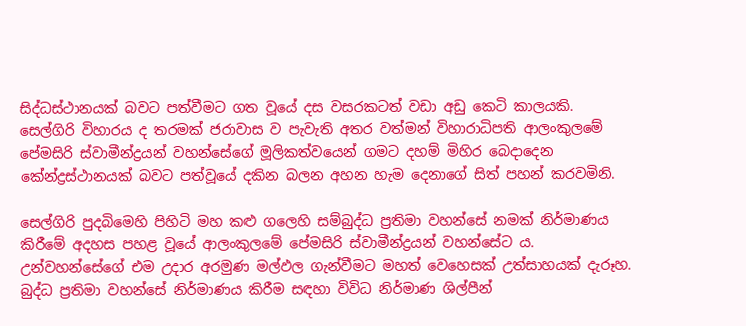සිද්ධස්ථානයක් බවට පත්වීමට ගත වූයේ දස වසරකටත් වඩා අඩු කෙටි කාලයකි. සෙල්ගිරි විහාරය ද තරමක් ජරාවාස ව පැවැති අතර වත්මන් විහාරාධිපති ආලංකුලමේ පේමසිරි ස්වාමීන්ද්‍රයන් වහන්සේගේ මූලිකත්වයෙන් ගමට දහම් මිහිර බෙදාදෙන කේන්ද්‍රස්ථානයක් බවට පත්වූයේ දකින බලන අහන හැම දෙනාගේ සිත් පහන් කරවමිනි.

සෙල්ගිරි පුදබිමෙහි පිහිටි මහ කළු ගලෙහි සම්බුද්ධ ප්‍රතිමා වහන්සේ නමක් නිර්මාණය කිරීමේ අදහස පහළ වූයේ ආලංකුලමේ පේමසිරි ස්වාමීන්ද්‍රයන් වහන්සේට ය. උන්වහන්සේගේ එම උදාර අරමුණ මල්ඵල ගැන්වීමට මහත් වෙහෙසක් උත්සාහයක් දැරූහ. බුද්ධ ප්‍රතිමා වහන්සේ නිර්මාණය කිරීම සඳහා විවිධ නිර්මාණ ශිල්පීන්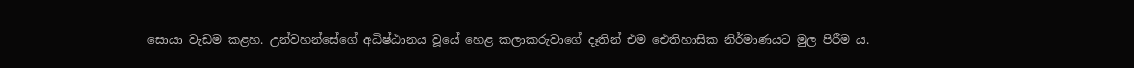සොයා වැඩම කළහ. උන්වහන්සේගේ අධිෂ්ඨානය වූයේ හෙළ කලාකරුවාගේ දෑතින් එම ඓතිහාසික නිර්මාණයට මුල පිරීම ය.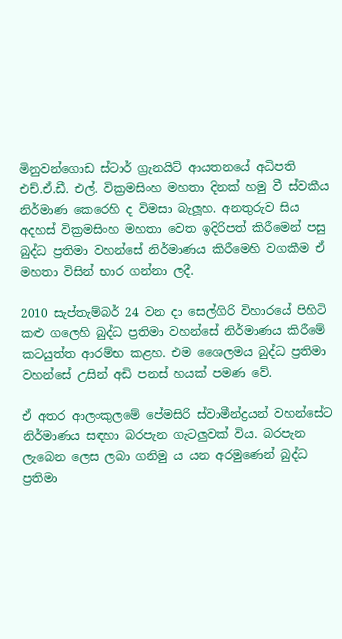මිනුවන්ගොඩ ස්ටාර් ග්‍රැනයිට් ආයතනයේ අධිපති එච්.ඒ.ඩී. එල්. වික්‍රමසිංහ මහතා දිනක් හමු වී ස්වකීය නිර්මාණ කෙරෙහි ද විමසා බැලූහ. අනතුරුව සිය අදහස් වික්‍රමසිංහ මහතා වෙත ඉදිරිපත් කිරීමෙන් පසු බුද්ධ ප්‍රතිමා වහන්සේ නිර්මාණය කිරීමෙහි වගකීම ඒ මහතා විසින් භාර ගන්නා ලදී.

2010 සැප්තැම්බර් 24 වන දා සෙල්ගිරි විහාරයේ පිහිටි කළු ගලෙහි බුද්ධ ප්‍රතිමා වහන්සේ නිර්මාණය කිරීමේ කටයුත්ත ආරම්භ කළහ. එම ශෛලමය බුද්ධ ප්‍රතිමා වහන්සේ උසින් අඩි පනස් හයක් පමණ වේ.

ඒ අතර ආලංකුලමේ පේමසිරි ස්වාමීන්ද්‍රයන් වහන්සේට නිර්මාණය සඳහා බරපැන ගැටලුවක් විය. බරපැන ලැබෙන ලෙස ලබා ගනිමු ය යන අරමුණෙන් බුද්ධ ප්‍රතිමා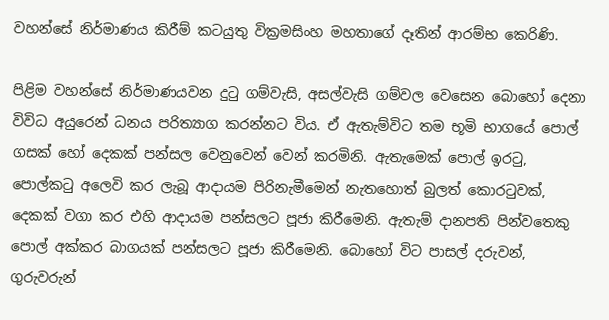වහන්සේ නිර්මාණය කිරීම් කටයුතු වික්‍රමසිංහ මහතාගේ දෑතින් ආරම්භ කෙරිණි.

පිළිම වහන්සේ නිර්මාණයවන දුටු ගම්වැසි, අසල්වැසි ගම්වල වෙසෙන බොහෝ දෙනා විවිධ අයුරෙන් ධනය පරිත්‍යාග කරන්නට විය. ඒ ඇතැම්විට තම භූමි භාගයේ පොල් ගසක් හෝ දෙකක් පන්සල වෙනුවෙන් වෙන් කරමිනි. ඇතැමෙක් පොල් ඉරටු, පොල්කටු අලෙවි කර ලැබූ ආදායම පිරිනැමීමෙන් නැතහොත් බුලත් කොරටුවක්, දෙකක් වගා කර එහි ආදායම පන්සලට පූජා කිරීමෙනි. ඇතැම් දානපති පින්වතෙකු පොල් අක්කර බාගයක් පන්සලට පූජා කිරීමෙනි. බොහෝ විට පාසල් දරුවන්, ගුරුවරුන්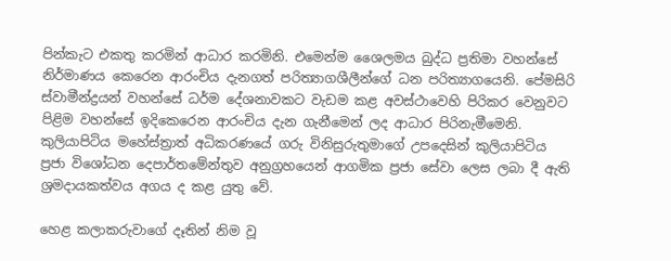පින්කැට එකතු කරමින් ආධාර කරමිනි. එමෙන්ම ශෛලමය බුද්ධ ප්‍රතිමා වහන්සේ නිර්මාණය කෙරෙන ආරංචිය දැනගත් පරිත්‍යාගශීලීන්ගේ ධන පරිත්‍යාගයෙනි. පේමසිරි ස්වාමීන්ද්‍රයන් වහන්සේ ධර්ම දේශනාවකට වැඩම කළ අවස්ථාවෙහි පිරිකර වෙනුවට පිළිම වහන්සේ ඉදිකෙරෙන ආරංචිය දැන ගැනීමෙන් ලද ආධාර පිරිනැමීමෙනි. කුලියාපිටිය මහේස්ත්‍රාත් අධිකරණයේ ගරු විනිසුරුතුමාගේ උපදෙසින් කුලියාපිටිය ප්‍රජා විශෝධන දෙපාර්තමේන්තුව අනුග්‍රහයෙන් ආගමික ප්‍රජා සේවා ලෙස ලබා දී ඇති ශ්‍රමදායකත්වය අගය ද කළ යුතු වේ.

හෙළ කලාකරුවාගේ දෑතින් නිම වූ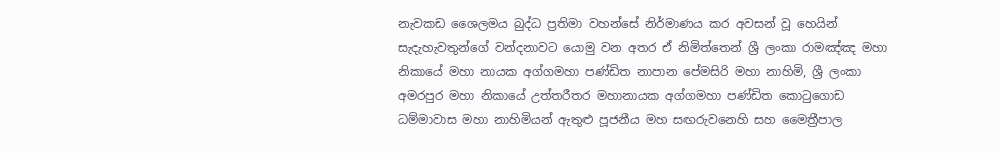නැවකඩ ශෛලමය බුද්ධ ප්‍රතිමා වහන්සේ නිර්මාණය කර අවසන් වූ හෙයින් සැදැහැවතුන්ගේ වන්දනාවට යොමු වන අතර ඒ නිමිත්තෙන් ශ්‍රී ලංකා රාමඤ්ඤ මහා නිකායේ මහා නායක අග්ගමහා පණ්ඩිත නාපාන පේමසිරි මහා නාහිමි, ශ්‍රී ලංකා අමරපුර මහා නිකායේ උත්තරීතර මහානායක අග්ගමහා පණ්ඩිත කොටුගොඩ ධම්මාවාස මහා නාහිමියන් ඇතුළු පූජනීය මහ සඟරුවනෙහි සහ මෛත්‍රීපාල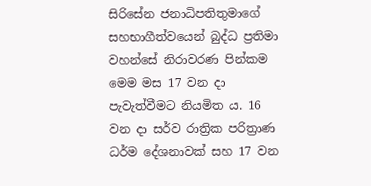සිරිසේන ජනාධිපතිතුමාගේ සහභාගීත්වයෙන් බුද්ධ ප්‍රතිමා වහන්සේ නිරාවරණ පින්කම මෙම මස 17 වන දා පැවැත්වීමට නියමිත ය. 16 වන දා සර්ව රාත්‍රික පරිත්‍රාණ ධර්ම දේශනාවක් සහ 17 වන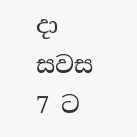දා සවස 7 ට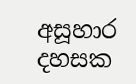අසූහාර දහසක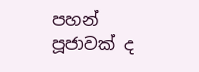පහන් පූජාවක් ද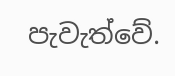පැවැත්වේ.